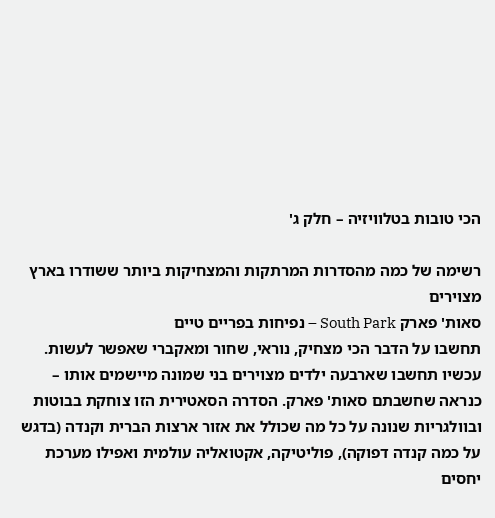הכי טובות בטלוויזיה – חלק ג'

רשימה של כמה מהסדרות המרתקות והמצחיקות ביותר ששודרו בארץ
מצוירים
סאות' פארק South Park – נפיחות בפריים טיים
תחשבו על הדבר הכי מצחיק, נוראי, שחור ומאקברי שאפשר לעשות. עכשיו תחשבו שארבעה ילדים מצוירים בני שמונה מיישמים אותו – כנראה שחשבתם סאות' פארק. הסדרה הסאטירית הזו צוחקת בבוטות ובוולגריות שנונה על כל מה שכולל את אזור ארצות הברית וקנדה (בדגש על כמה קנדה דפוקה), פוליטיקה, אקטואליה עולמית ואפילו מערכת יחסים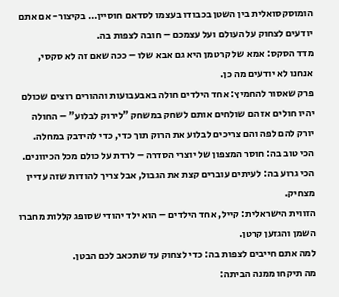הומוסקסואלית בין השטן בכבודו בעצמו לסדאם חוסיין… בקיצור- אם אתם יודעים לצחוק על העולם ועל עצמכם – חובה לצפות בה.
מדד הסקס: אמא של קרטמן היא גם אבא שלו – ככה שאם זה לא סקסי, אנחנו לא יודעים מה כן.
פרק שאסור להחמיץ: אחד הילדים חולה באבעבועות וההורים רוצים שכולם יהיו חולים אז הם שולחים אותם לשחק במשחק "לירוק לבלוע" – החולה יורק להם לפה והם צריכים לבלוע את הרוק תוך כדי, כדי להידבק במחלה.
הכי טוב בה: חוסר המצפון של יוצרי הסדרה – לרדת על כולם מכל הכיוונים.
הכי גרוע בה: לעיתים עוברים קצת את הגבול, אבל צריך להודות שזה עדיין מצחיק.
הזווית הישראלית: קייל, אחד הילדים – הוא ילד יהודי שסופג קללות מחברו השמן והגזען קרטן.
למה אתם חייבים לצפות בה: כדי לצחוק עד שתכאב לכם הבטן.
מה תיקחו ממנה הביתה: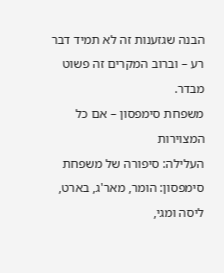הבנה שגזענות זה לא תמיד דבר רע – וברוב המקרים זה פשוט מבדר.
משפחת סימפסון – אם כל המצוירות
העלילה: סיפורה של משפחת סימפסון: הומר, מאר'ג, בארט, ליסה ומגי,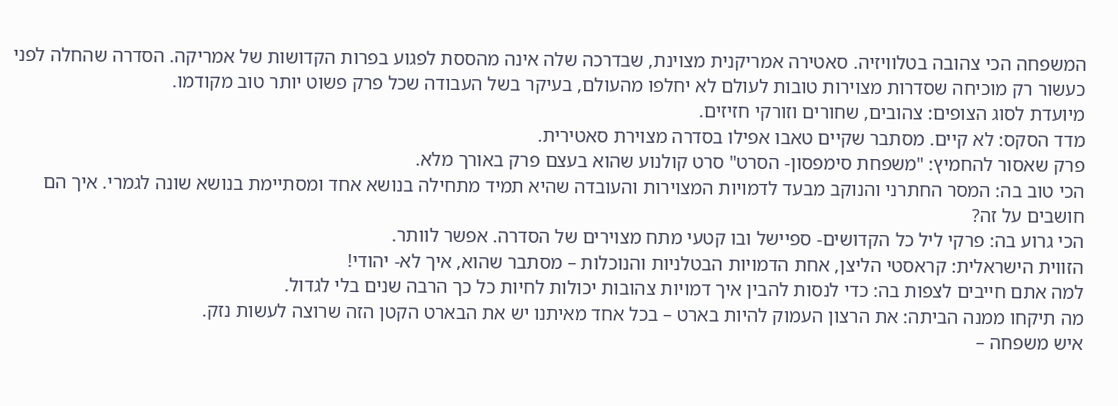המשפחה הכי צהובה בטלוויזיה. סאטירה אמריקנית מצוינת, שבדרכה שלה אינה מהססת לפגוע בפרות הקדושות של אמריקה. הסדרה שהחלה לפני כעשור רק מוכיחה שסדרות מצוירות טובות לעולם לא יחלפו מהעולם, בעיקר בשל העבודה שכל פרק פשוט יותר טוב מקודמו.
מיועדת לסוג הצופים: צהובים, שחורים וזורקי חזיזים.
מדד הסקס: לא קיים. מסתבר שקיים טאבו אפילו בסדרה מצוירת סאטירית.
פרק שאסור להחמיץ: "משפחת סימפסון- הסרט" סרט קולנוע שהוא בעצם פרק באורך מלא.
הכי טוב בה: המסר החתרני והנוקב מבעד לדמויות המצוירות והעובדה שהיא תמיד מתחילה בנושא אחד ומסתיימת בנושא שונה לגמרי. איך הם חושבים על זה?
הכי גרוע בה: פרקי ליל כל הקדושים- ספיישל ובו קטעי מתח מצוירים של הסדרה. אפשר לוותר.
הזווית הישראלית: קראסטי הליצן, אחת הדמויות הבטלניות והנוכלות – מסתבר שהוא, איך לא- יהודי!
למה אתם חייבים לצפות בה: כדי לנסות להבין איך דמויות צהובות יכולות לחיות כל כך הרבה שנים בלי לגדול.
מה תיקחו ממנה הביתה: את הרצון העמוק להיות בארט – בכל אחד מאיתנו יש את הבארט הקטן הזה שרוצה לעשות נזק.
איש משפחה –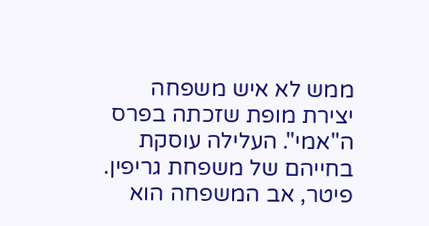ממש לא איש משפחה
יצירת מופת שזכתה בפרס ה"אמי". העלילה עוסקת בחייהם של משפחת גריפין. פיטר, אב המשפחה הוא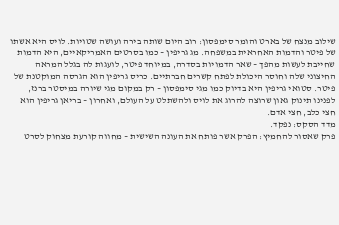שילוב מנצח של בארט והומר סימפסון: רוב היום שותה בירה ועושה שטויות. לויס היא אשתו של פיטר והדמות האחראית במשפחה. מג גריפין – כמו בסרטים האמריקאיים, היא הדמות שחייבת לעשות מהפך – שאר הדמויות בסדרה, במיוחד פיטר, לועגות לה בגלל המראה החיצוני שלה וחוסר היכולת לפתח קשרים חברתיים. כריס גריפין הוא הגרסה המוקטנת של פיטר. סטואי גריפין היא בדיוק כמו מגי סימפסון – רק במקום מגי שיורה במיסטר ברנז, לפנינו תינוק גאון שרוצה להרוג את לויס ולהשתלט על העולם, ואחרון – בריאן גריפין הוא חצי כלב, חצי אדם.
מדד הסקס: נפקד.
פרק שאסור להחמיץ: הפרק אשר פותח את העונה השישית – מחווה קורעת מצחוק לסרט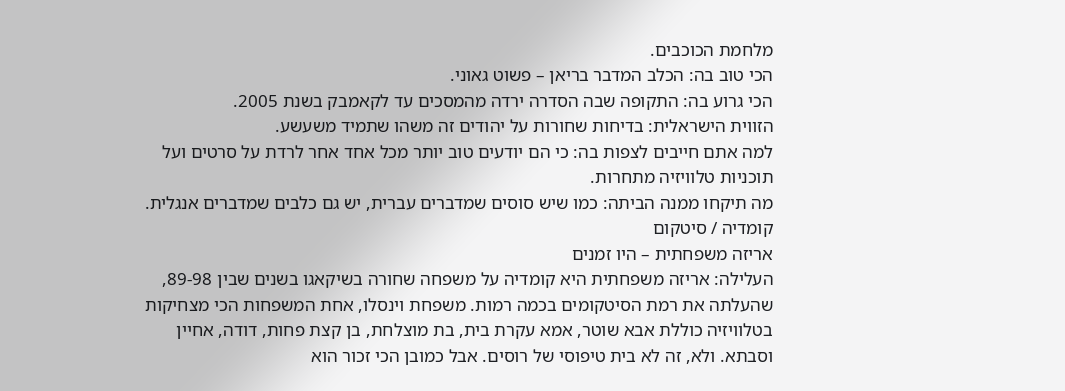מלחמת הכוכבים.
הכי טוב בה: הכלב המדבר בריאן – פשוט גאוני.
הכי גרוע בה: התקופה שבה הסדרה ירדה מהמסכים עד לקאמבק בשנת 2005.
הזווית הישראלית: בדיחות שחורות על יהודים זה משהו שתמיד משעשע.
למה אתם חייבים לצפות בה: כי הם יודעים טוב יותר מכל אחד אחר לרדת על סרטים ועל תוכניות טלוויזיה מתחרות.
מה תיקחו ממנה הביתה: כמו שיש סוסים שמדברים עברית, יש גם כלבים שמדברים אנגלית.
קומדיה / סיטקום
אריזה משפחתית – היו זמנים
העלילה: אריזה משפחתית היא קומדיה על משפחה שחורה בשיקאגו בשנים שבין 89-98, שהעלתה את רמת הסיטקומים בכמה רמות. משפחת וינסלו, אחת המשפחות הכי מצחיקות בטלוויזיה כוללת אבא שוטר, אמא עקרת בית, בת מוצלחת, בן קצת פחות, דודה, אחיין וסבתא. ולא, זה לא בית טיפוסי של רוסים. אבל כמובן הכי זכור הוא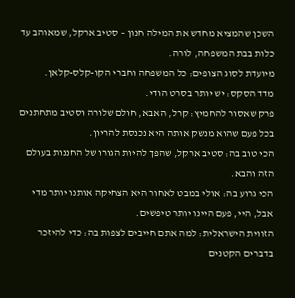השכן שהמציא מחדש את המילה חנון – סטיב ארקל, שמאוהב עד כלות בבת המשפחה, לורה.
מיועדת לסוג הצופים: כל המשפחה וחברי הקו-קלס-קלאן.
מדד הסקס: יש יותר בסרט הודי.
פרק שאסור להחמיץ: קרל, האבא, חולם שלורה וסטיב מתחתנים בכל פעם שהוא מנשק אותה היא נכנסת להריון.
הכי טוב בה: סטיב ארקל, שהפך להיות הגורו של החננות בעולם הזה והבא.
הכי גרוע בה: אולי במבט לאחור היא הצחיקה אותנו יותר מדי אבל, היי, פעם היינו יותר טיפשים.
הזווית הישראלית: למה אתם חייבים לצפות בה: כדי להיזכר בדברים הקטנים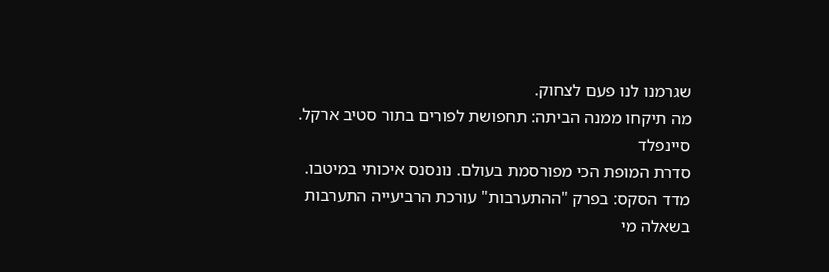שגרמנו לנו פעם לצחוק.
מה תיקחו ממנה הביתה: תחפושת לפורים בתור סטיב ארקל.
סיינפלד
סדרת המופת הכי מפורסמת בעולם. נונסנס איכותי במיטבו.
מדד הסקס: בפרק "ההתערבות" עורכת הרביעייה התערבות בשאלה מי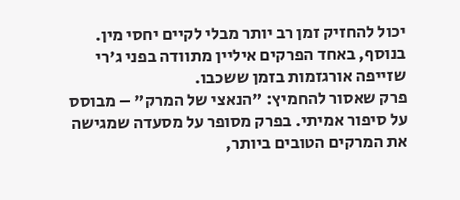יכול להחזיק זמן רב יותר מבלי לקיים יחסי מין. בנוסף, באחד הפרקים איליין מתוודה בפני ג'רי שזייפה אורגזמות בזמן ששכבו.
פרק שאסור להחמיץ: "הנאצי של המרק" – מבוסס על סיפור אמיתי. בפרק מסופר על מסעדה שמגישה את המרקים הטובים ביותר,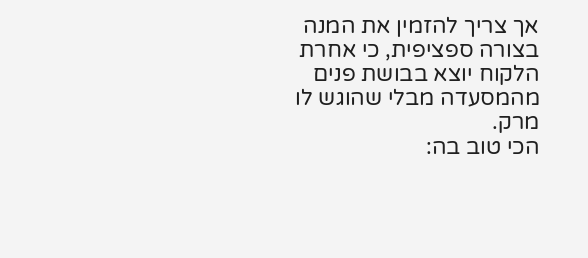אך צריך להזמין את המנה בצורה ספציפית, כי אחרת הלקוח יוצא בבושת פנים מהמסעדה מבלי שהוגש לו מרק.
הכי טוב בה: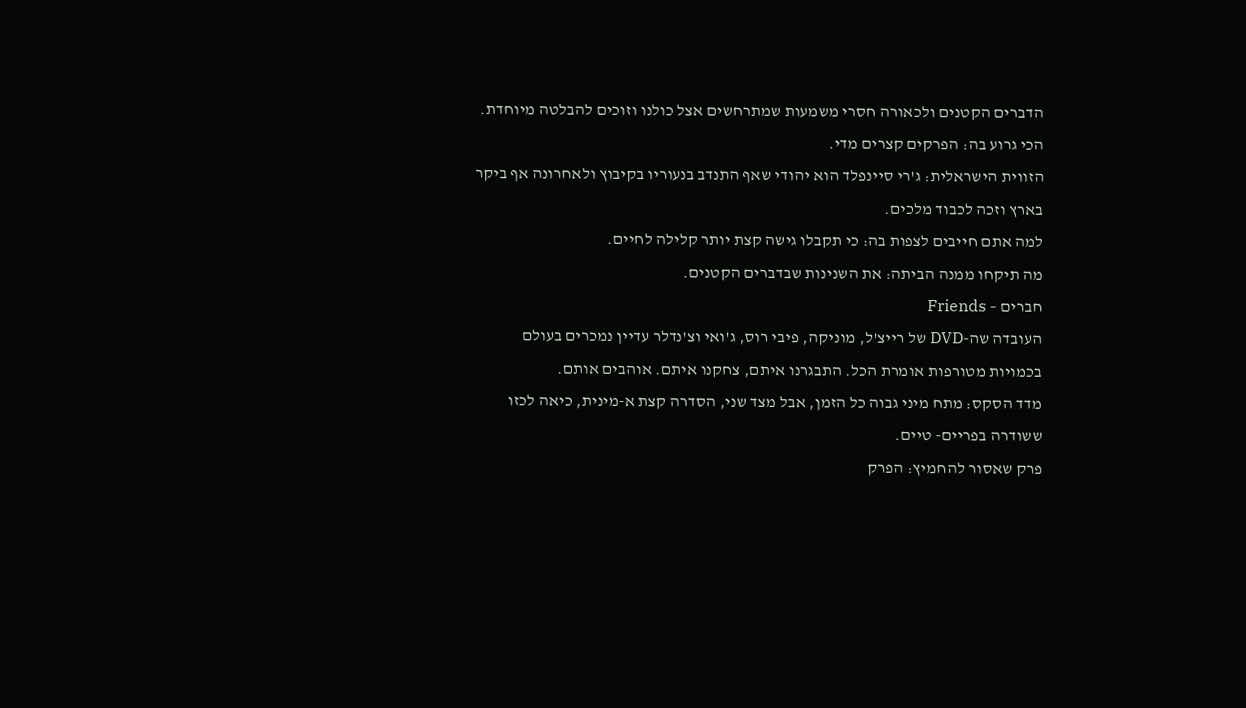הדברים הקטנים ולכאורה חסרי משמעות שמתרחשים אצל כולנו וזוכים להבלטה מיוחדת.
הכי גרוע בה: הפרקים קצרים מדי.
הזווית הישראלית: ג'רי סיינפלד הוא יהודי שאף התנדב בנעוריו בקיבוץ ולאחרונה אף ביקר בארץ וזכה לכבוד מלכים.
למה אתם חייבים לצפות בה: כי תקבלו גישה קצת יותר קלילה לחיים.
מה תיקחו ממנה הביתה: את השנינות שבדברים הקטנים.
חברים – Friends
העובדה שה-DVD של רייצ'ל, מוניקה, פיבי רוס, ג'ואי וצ'נדלר עדיין נמכרים בעולם בכמויות מטורפות אומרת הכל. התבגרנו איתם, צחקנו איתם. אוהבים אותם.
מדד הסקס: מתח מיני גבוה כל הזמן, אבל מצד שני, הסדרה קצת א-מינית, כיאה לכזו ששודרה בפריים- טיים.
פרק שאסור להחמיץ: הפרק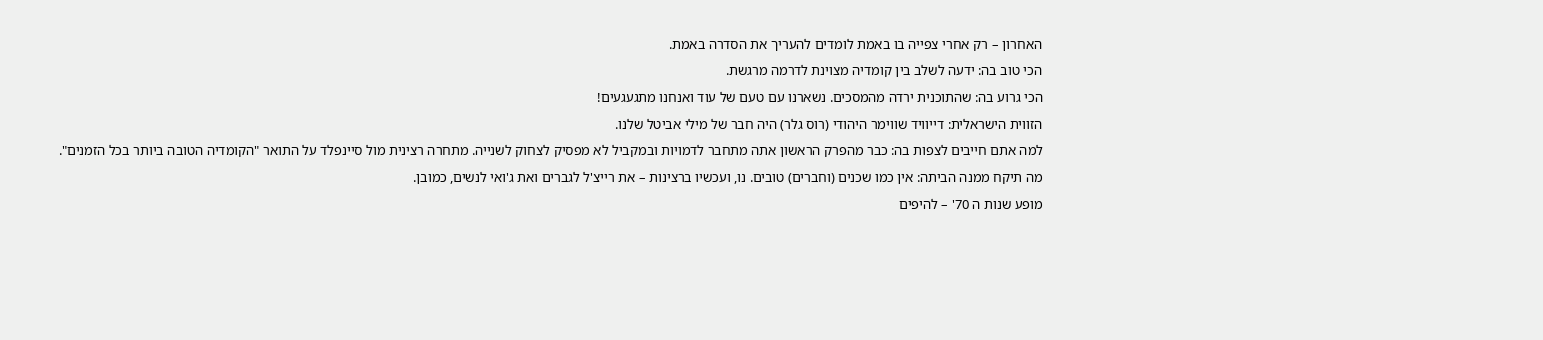האחרון – רק אחרי צפייה בו באמת לומדים להעריך את הסדרה באמת.
הכי טוב בה: ידעה לשלב בין קומדיה מצוינת לדרמה מרגשת.
הכי גרוע בה: שהתוכנית ירדה מהמסכים. נשארנו עם טעם של עוד ואנחנו מתגעגעים!
הזווית הישראלית: דייוויד שווימר היהודי (רוס גלר) היה חבר של מילי אביטל שלנו.
למה אתם חייבים לצפות בה: כבר מהפרק הראשון אתה מתחבר לדמויות ובמקביל לא מפסיק לצחוק לשנייה. מתחרה רצינית מול סיינפלד על התואר "הקומדיה הטובה ביותר בכל הזמנים".
מה תיקח ממנה הביתה: אין כמו שכנים (וחברים) טובים. נו, ועכשיו ברצינות – את רייצ'ל לגברים ואת ג'ואי לנשים, כמובן.
מופע שנות ה 70' – להיפים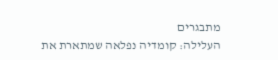מתבגרים
העלילה: קומדיה נפלאה שמתארת את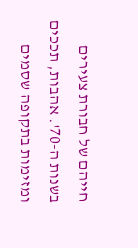חייהם של חבורת צעירים בשנות ה-70'. אהבות, תככים ומזימות בתקופה שסמים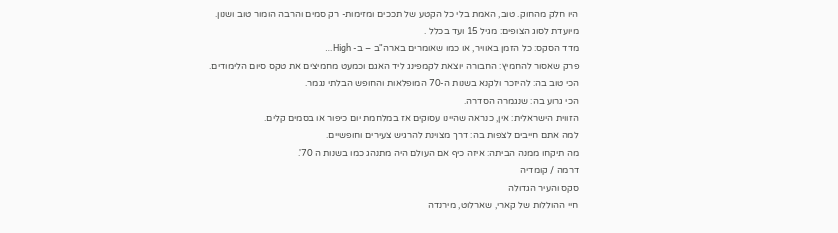היו חלק מהחוק. טוב, האמת בלי כל הקטע של תככים ומזימות- רק סמים והרבה הומור טוב ושנון.
מיועדת לסוג הצופים: מגיל 15 ועד בכלל .
מדד הסקס: כל הזמן באוויר, או כמו שאומרים בארה"ב – ב- High…
פרק שאסור להחמיץ: החבורה יוצאת לקמפינג ליד האגם וכמעט מחמיצים את טקס סיום הלימודים.
הכי טוב בה: להיזכר ולקנא בשנות ה-70 המופלאות והחופש הבלתי נגמר.
הכי גרוע בה: שנגמרה הסדרה.
הזווית הישראלית: אין, כנראה שהיינו עסוקים אז במלחמת יום כיפור או בסמים קלים.
למה אתם חייבים לצפות בה: דרך מצוינת להרגיש צעירים וחופשיים.
מה תיקחו ממנה הביתה: איזה כיף אם העולם היה מתנהג כמו בשנות ה 70'.
דרמה / קומדיה
סקס והעיר הגדולה
חיי ההוללות של קארי, שארלוט, מירנדה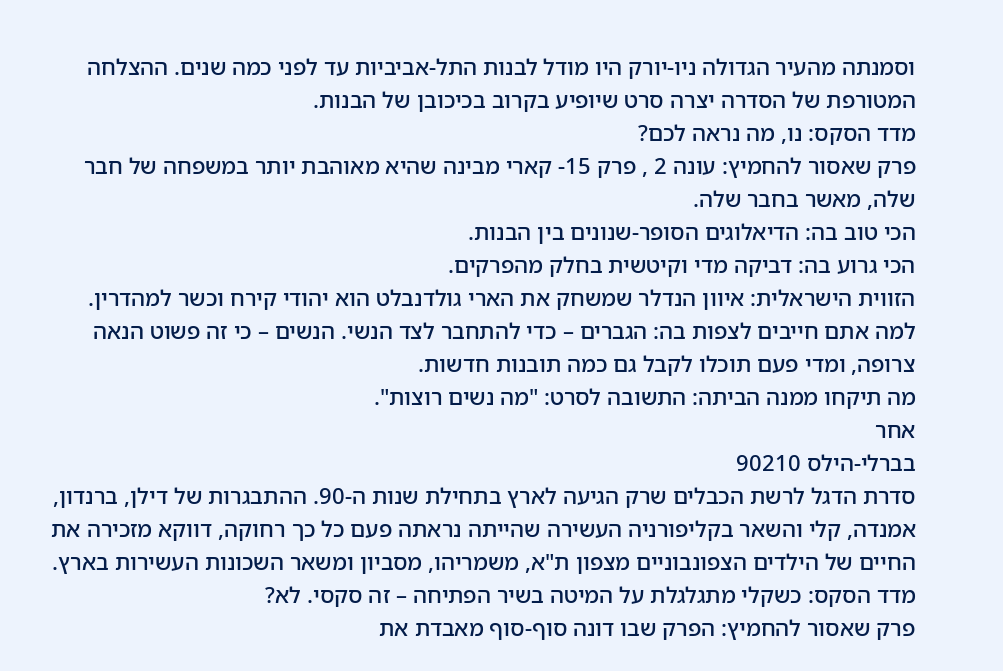וסמנתה מהעיר הגדולה ניו-יורק היו מודל לבנות התל-אביביות עד לפני כמה שנים. ההצלחה המטורפת של הסדרה יצרה סרט שיופיע בקרוב בכיכובן של הבנות.
מדד הסקס: נו, מה נראה לכם?
פרק שאסור להחמיץ: עונה 2 , פרק 15- קארי מבינה שהיא מאוהבת יותר במשפחה של חבר שלה, מאשר בחבר שלה.
הכי טוב בה: הדיאלוגים הסופר-שנונים בין הבנות.
הכי גרוע בה: דביקה מדי וקיטשית בחלק מהפרקים.
הזווית הישראלית: איוון הנדלר שמשחק את הארי גולדנבלט הוא יהודי קירח וכשר למהדרין.
למה אתם חייבים לצפות בה: הגברים – כדי להתחבר לצד הנשי. הנשים – כי זה פשוט הנאה צרופה, ומדי פעם תוכלו לקבל גם כמה תובנות חדשות.
מה תיקחו ממנה הביתה: התשובה לסרט: "מה נשים רוצות".
אחר
בברלי-הילס 90210
סדרת הדגל לרשת הכבלים שרק הגיעה לארץ בתחילת שנות ה-90. ההתבגרות של דילן, ברנדון, אמנדה, קלי והשאר בקליפורניה העשירה שהייתה נראתה פעם כל כך רחוקה, דווקא מזכירה את החיים של הילדים הצפונבוניים מצפון ת"א, משמריהו, מסביון ומשאר השכונות העשירות בארץ.
מדד הסקס: כשקלי מתגלגלת על המיטה בשיר הפתיחה – זה סקסי. לא?
פרק שאסור להחמיץ: הפרק שבו דונה סוף-סוף מאבדת את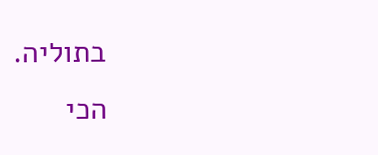בתוליה.
הכי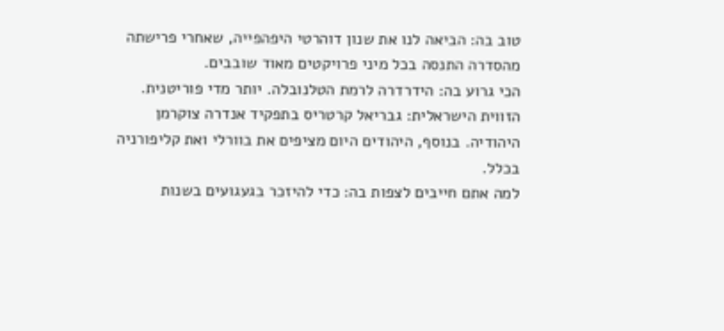טוב בה: הביאה לנו את שנון דוהרטי היפהפייה, שאחרי פרישתה מהסדרה התנסה בכל מיני פרויקטים מאוד שובבים.
הכי גרוע בה: הידרדרה לרמת הטלנובלה. יותר מדי פוריטנית.
הזווית הישראלית: גבריאל קרטריס בתפקיד אנדרה צוקרמן היהודיה. בנוסף, היהודים היום מציפים את בוורלי ואת קליפורניה בכלל.
למה אתם חייבים לצפות בה: כדי להיזכר בגעגועים בשנות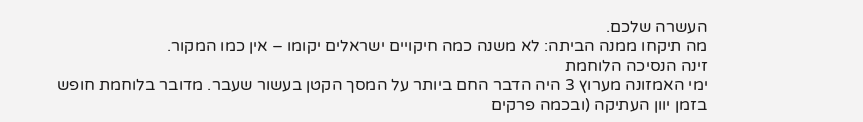העשרה שלכם.
מה תיקחו ממנה הביתה: לא משנה כמה חיקויים ישראלים יקומו – אין כמו המקור.
זינה הנסיכה הלוחמת
ימי האמזונה מערוץ 3 היה הדבר החם ביותר על המסך הקטן בעשור שעבר. מדובר בלוחמת חופש בזמן יוון העתיקה (ובכמה פרקים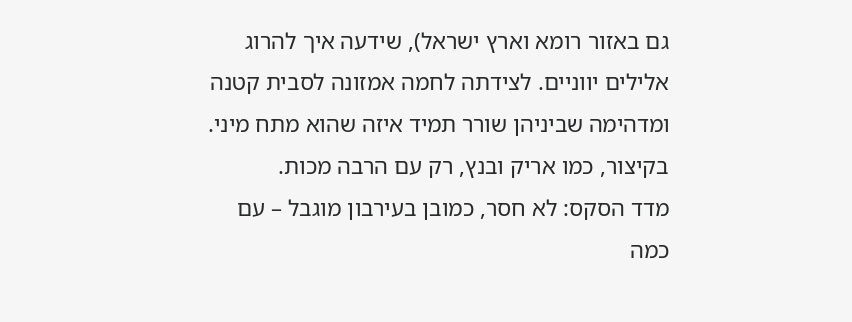גם באזור רומא וארץ ישראל), שידעה איך להרוג אלילים יווניים. לצידתה לחמה אמזונה לסבית קטנה ומדהימה שביניהן שורר תמיד איזה שהוא מתח מיני. בקיצור, כמו אריק ובנץ, רק עם הרבה מכות.
מדד הסקס: לא חסר, כמובן בעירבון מוגבל – עם כמה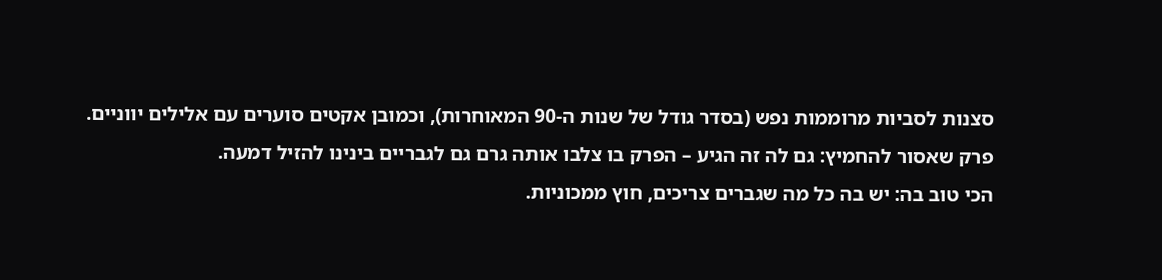סצנות לסביות מרוממות נפש (בסדר גודל של שנות ה-90 המאוחרות), וכמובן אקטים סוערים עם אלילים יווניים.
פרק שאסור להחמיץ: גם לה זה הגיע – הפרק בו צלבו אותה גרם גם לגבריים בינינו להזיל דמעה.
הכי טוב בה: יש בה כל מה שגברים צריכים, חוץ ממכוניות.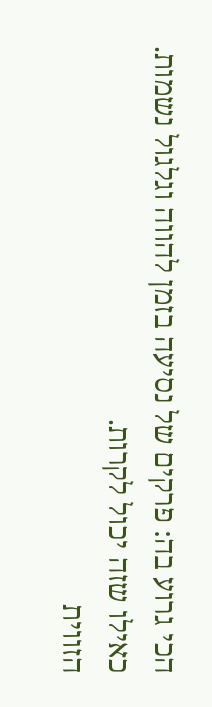הכי גרוע בה: פרקים של נסיעה בזמן להווה וגלגול נשמות. כאילו שזה יכול לקרות.
הזווית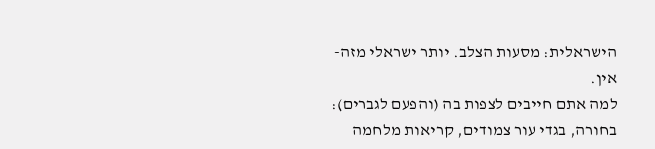הישראלית: מסעות הצלב. יותר ישראלי מזה- אין.
למה אתם חייבים לצפות בה (והפעם לגברים): בחורה, בגדי עור צמודים, קריאות מלחמה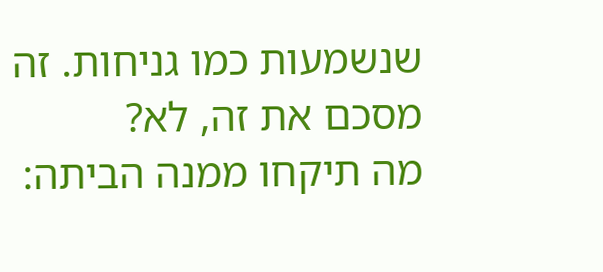שנשמעות כמו גניחות. זה מסכם את זה, לא?
מה תיקחו ממנה הביתה: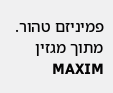פמיניזם טהור.
מתוך מגזין MAXIM